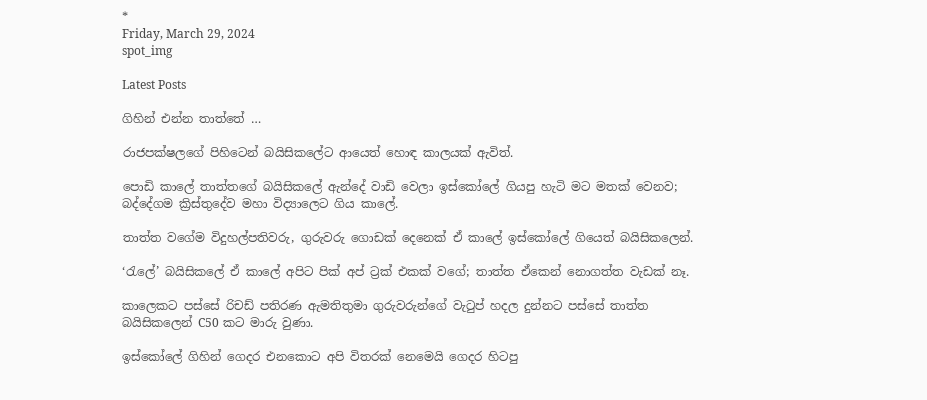*
Friday, March 29, 2024
spot_img

Latest Posts

ගිහින් එන්න තාත්තේ …

රාජපක්ෂලගේ පිහිටෙන් බයිසිකලේට ආයෙත් හොඳ කාලයක් ඇවිත්.

පොඩි කාලේ තාත්තගේ බයිසිකලේ ඇන්දේ වාඩි වෙලා ඉස්කෝලේ ගියපු හැටි මට මතක් වෙනව; බද්දේගම ක්‍රිස්තුදේව මහා විද්‍යාලෙට ගිය කාලේ.

තාත්ත වගේම විදුහල්පතිවරු, ගුරුවරු ගොඩක් දෙනෙක් ඒ කාලේ ඉස්කෝලේ ගියෙත් බයිසිකලෙන්.

‘රැලේ’ බයිසිකලේ ඒ කාලේ අපිට පික් අප් ට්‍රක් එකක් වගේ; තාත්ත ඒකෙන් නොගත්ත වැඩක් නෑ.

කාලෙකට පස්සේ රිචඩ් පතිරණ ඇමතිතුමා ගුරුවරුන්ගේ වැටුප් හදල දුන්නට පස්සේ තාත්ත බයිසිකලෙන් C50 කට මාරු වුණා.

ඉස්කෝලේ ගිහින් ගෙදර එනකොට අපි විතරක් නෙමෙයි ගෙදර හිටපු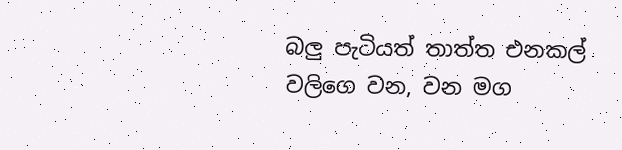බලු පැටියත් තාත්ත එනකල් වලිගෙ වන, වන මග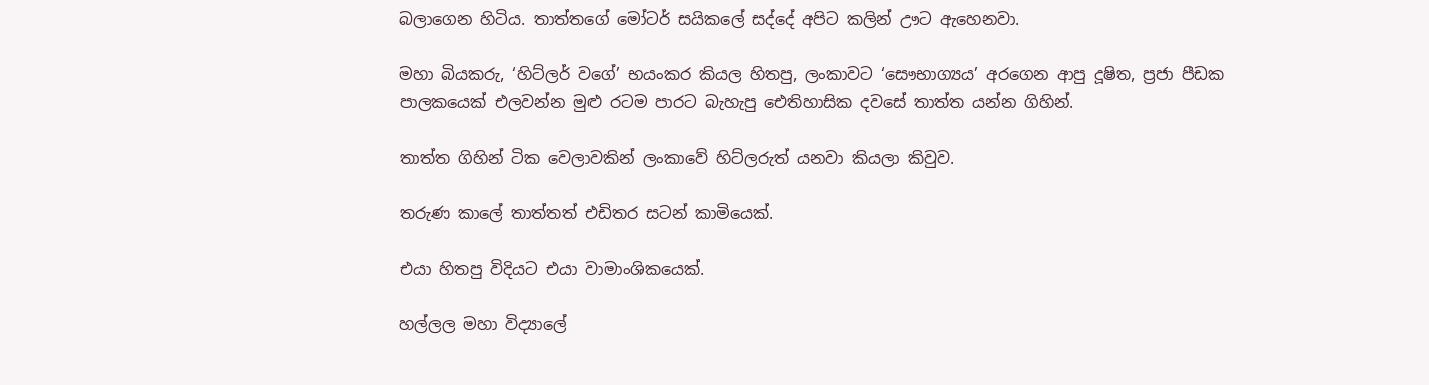බලාගෙන හිටිය. තාත්තගේ මෝටර් සයිකලේ සද්දේ අපිට කලින් ඌට ඇහෙනවා.

මහා බියකරු, ‘හිට්ලර් වගේ’ භයංකර කියල හිතපු, ලංකාවට ‘සෞභාග්‍යය’ අරගෙන ආපු දූෂිත, ප්‍රජා පීඩක පාලකයෙක් එලවන්න මුළු රටම පාරට බැහැපු ඓතිහාසික දවසේ තාත්ත යන්න ගිහින්.

තාත්ත ගිහින් ටික වෙලාවකින් ලංකාවේ හිට්ලරුත් යනවා කියලා කිවුව.

තරුණ කාලේ තාත්තත් එඩිතර සටන් කාමියෙක්.

එයා හිතපු විදියට එයා වාමාංශිකයෙක්.

හල්ලල මහා විද්‍යාලේ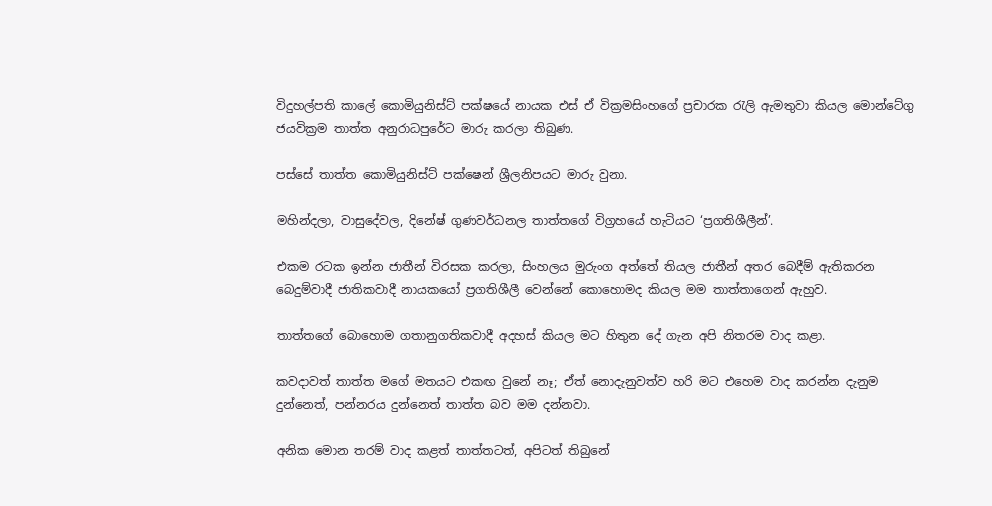විදුහල්පති කාලේ කොමියුනිස්ට් පක්ෂයේ නායක එස් ඒ වික්‍රමසිංහගේ ප්‍රචාරක රැලි ඇමතුවා කියල මොන්ටේගු ජයවික්‍රම තාත්ත අනුරාධපුරේට මාරු කරලා තිබුණ.

පස්සේ තාත්ත කොමියුනිස්ට් පක්ෂෙන් ශ්‍රීලනිපයට මාරු වුනා.

මහින්දලා, වාසුදේවල, දිනේෂ් ගුණවර්ධනල තාත්තගේ විග්‍රහයේ හැටියට ‘ප්‍රගතිශීලීන්’.

එකම රටක ඉන්න ජාතීන් විරසක කරලා, සිංහලය මුරුංග අත්තේ තියල ජාතීන් අතර බෙදීම් ඇතිකරන බෙදුම්වාදී ජාතිකවාදී නායකයෝ ප්‍රගතිශීලී වෙන්නේ කොහොමද කියල මම තාත්තාගෙන් ඇහුව.

තාත්තගේ බොහොම ගතානුගතිකවාදී අදහස් කියල මට හිතුන දේ ගැන අපි නිතරම වාද කළා.

කවදාවත් තාත්ත මගේ මතයට එකඟ වුනේ නෑ; ඒත් නොදැනුවත්ව හරි මට එහෙම වාද කරන්න දැනුම දුන්නෙත්, පන්නරය දුන්නෙත් තාත්ත බව මම දන්නවා.

අනික මොන තරම් වාද කළත් තාත්තටත්, අපිටත් තිබුනේ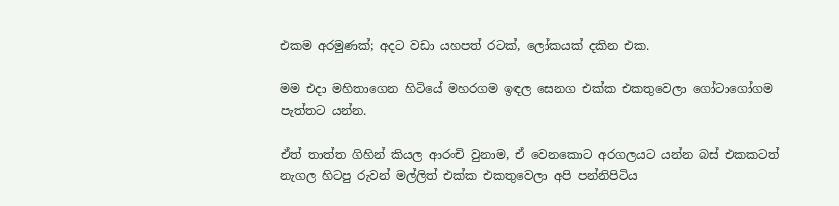එකම අරමුණක්; අදට වඩා යහපත් රටක්, ලෝකයක් දකින එක.

මම එදා මහිතාගෙන හිටියේ මහරගම ඉඳල සෙනග එක්ක එකතුවෙලා ගෝටාගෝගම පැත්තට යන්න.

ඒත් තාත්ත ගිහින් කියල ආරංචි වුනාම, ඒ වෙනකොට අරගලයට යන්න බස් එකකටත් නැගල හිටපු රුවන් මල්ලිත් එක්ක එකතුවෙලා අපි පන්නිපිටිය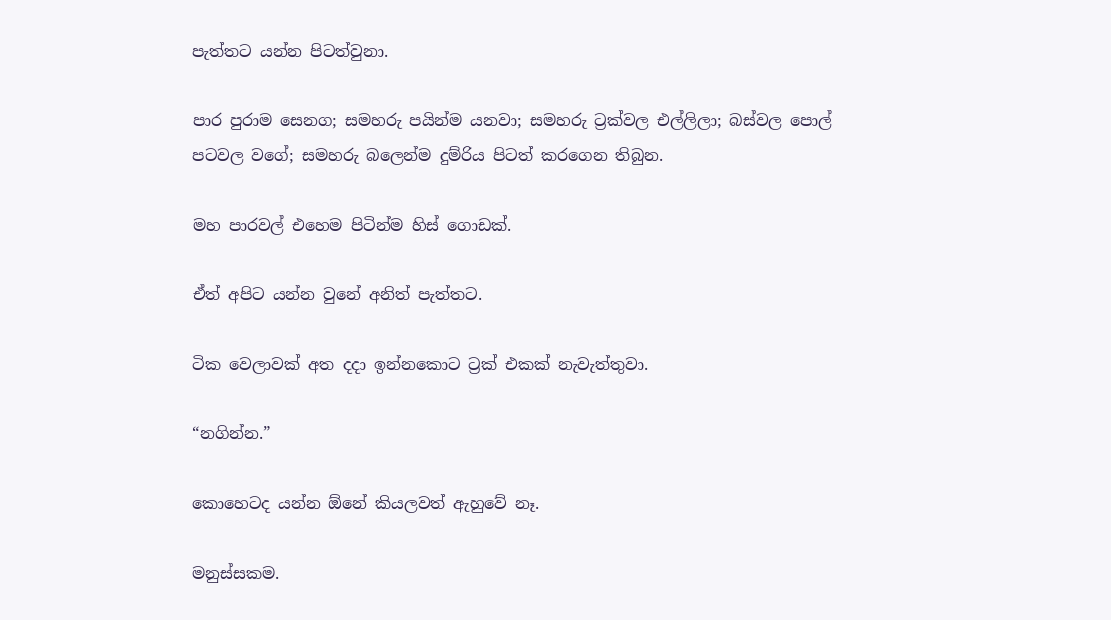පැත්තට යන්න පිටත්වුනා.

පාර පුරාම සෙනග; සමහරු පයින්ම යනවා; සමහරු ට්‍රක්වල එල්ලිලා; බස්වල පොල් පටවල වගේ; සමහරු බලෙන්ම දුම්රිය පිටත් කරගෙන තිබුන.

මහ පාරවල් එහෙම පිටින්ම හිස් ගොඩක්.

ඒත් අපිට යන්න වුනේ අනිත් පැත්තට.

ටික වෙලාවක් අත දදා ඉන්නකොට ට්‍රක් එකක් නැවැත්තුවා.

“නගින්න.”

කොහෙටද යන්න ඕනේ කියලවත් ඇහුවේ නෑ.

මනුස්සකම.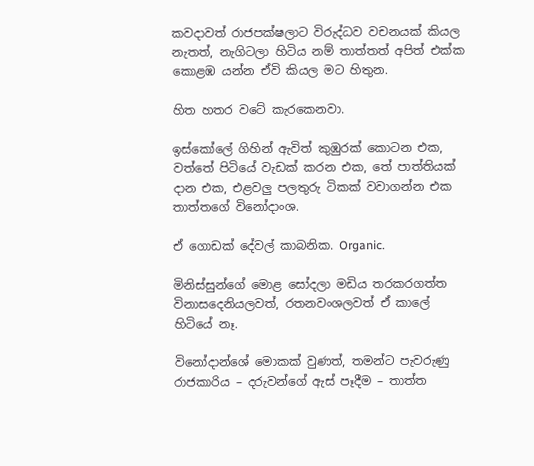කවදාවත් රාජපක්ෂලාට විරුද්ධව වචනයක් කියල නැතත්, නැගිටලා හිටිය නම් තාත්තත් අපිත් එක්ක කොළඹ යන්න ඒවි කියල මට හිතුන.

හිත හතර වටේ කැරකෙනවා.

ඉස්කෝලේ ගිහින් ඇවිත් කුඹුරක් කොටන එක, වත්තේ පිටියේ වැඩක් කරන එක, තේ පාත්තියක් දාන එක, එළවලු පලතුරු ටිකක් වවාගන්න එක තාත්තගේ විනෝදාංශ.

ඒ ගොඩක් දේවල් කාබනික. Organic.

මිනිස්සුන්ගේ මොළ සෝදලා මඩිය තරකරගත්ත විනාසදෙනියලවත්, රතනවංශලවත් ඒ කාලේ හිටියේ නෑ.

විනෝදාන්ශේ මොකක් වුණත්, තමන්ට පැවරුණු රාජකාරිය – දරුවන්ගේ ඇස් පෑදීම – තාත්ත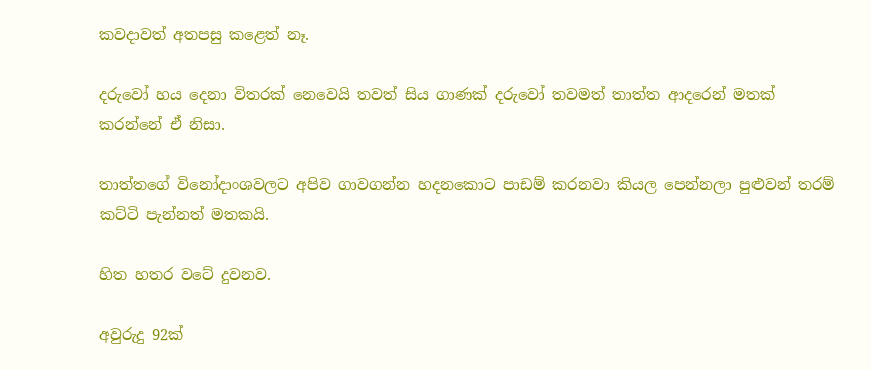කවදාවත් අතපසු කළෙත් නෑ.

දරුවෝ හය දෙනා විතරක් නෙවෙයි තවත් සිය ගාණක් දරුවෝ තවමත් තාත්ත ආදරෙන් මතක් කරන්නේ ඒ නිසා.

තාත්තගේ විනෝදාංශවලට අපිව ගාවගන්න හදනකොට පාඩම් කරනවා කියල පෙන්නලා පුළුවන් තරම් කට්ටි පැන්නත් මතකයි.

හිත හතර වටේ දුවනව.

අවුරුදු 92ක්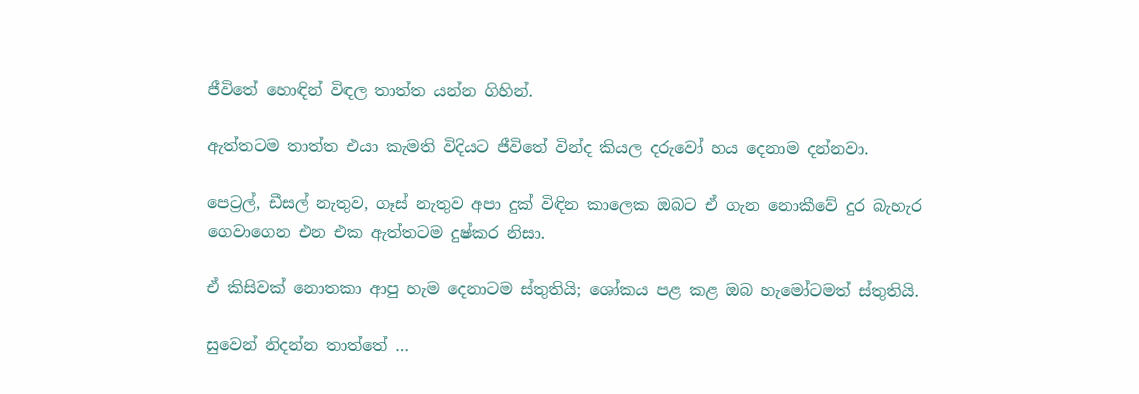ජීවිතේ හොඳින් විඳල තාත්ත යන්න ගිහින්.

ඇත්තටම තාත්ත එයා කැමති විදියට ජීවිතේ වින්ද කියල දරුවෝ හය දෙනාම දන්නවා.

පෙට්‍රල්, ඩීසල් නැතුව, ගෑස් නැතුව අපා දුක් විඳින කාලෙක ඔබට ඒ ගැන නොකීවේ දුර බැහැර ගෙවාගෙන එන එක ඇත්තටම දුෂ්කර නිසා.

ඒ කිසිවක් නොතකා ආපු හැම දෙනාටම ස්තුතියි; ශෝකය පළ කළ ඔබ හැමෝටමත් ස්තුතියි.

සුවෙන් නිදන්න තාත්තේ …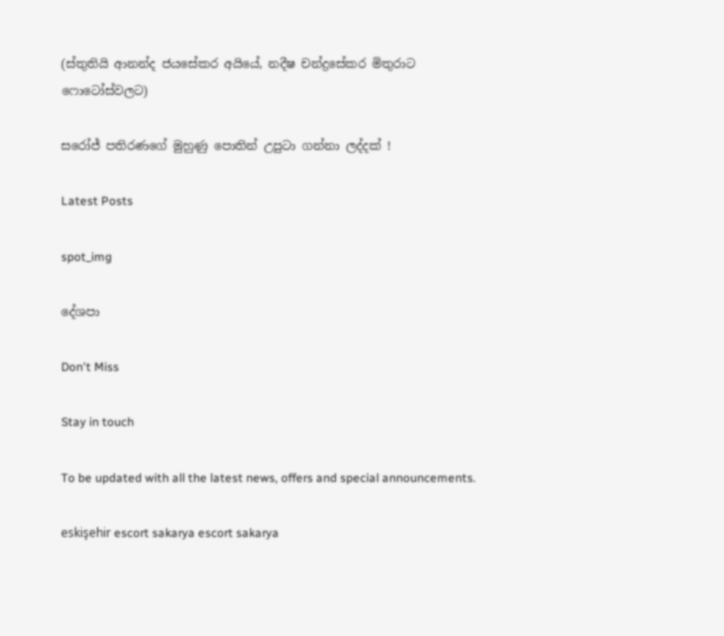(ස්තුතියි ආනන්ද ජයසේකර අයියේ, නදීෂ චන්ද්‍රසේකර මිතුරාට ෆොටෝස්වලට)

සරෝජ් පතිරණගේ මුහුණු පොතින් උපුටා ගන්නා ලද්දක් !

Latest Posts

spot_img

දේශපා

Don't Miss

Stay in touch

To be updated with all the latest news, offers and special announcements.

eskişehir escort sakarya escort sakarya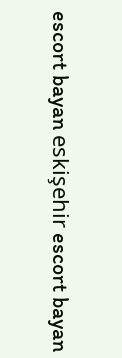escort bayan eskişehir escort bayan